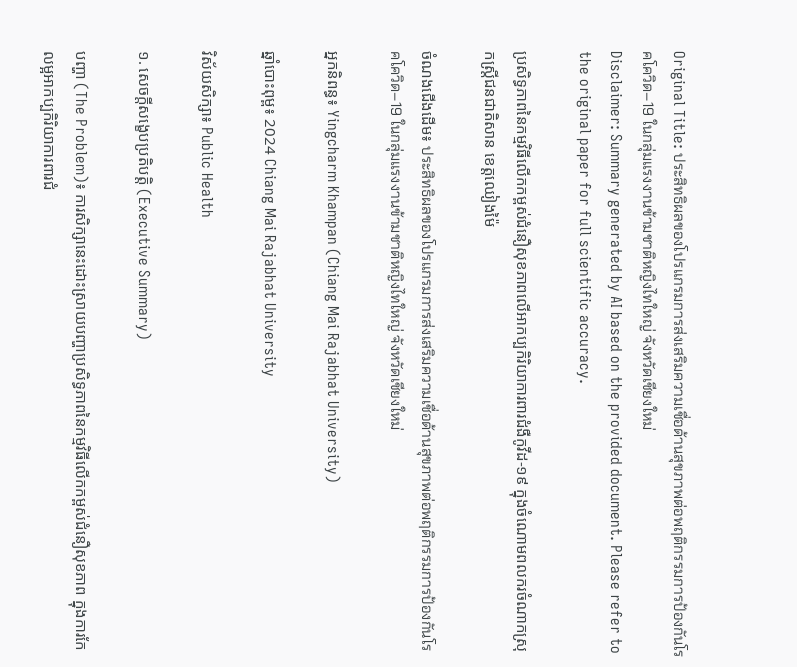Original Title: ประสิทธิผลของโปรแกรมการส่งเสริมความเชื่อด้านสุขภาพต่อพฤติกรรมการป้องกันโรคโควิด–19 ในกลุ่มแรงงานข้ามชาติหญิงไทใหญ่ จังหวัดเชียงใหม่
Disclaimer: Summary generated by AI based on the provided document. Please refer to the original paper for full scientific accuracy.

ប្រសិទ្ធភាពនៃកម្មវិធីលើកកម្ពស់ជំនឿសុខភាពលើអាកប្បកិរិយាការពារជំងឺកូវីដ-១៩ ក្នុងចំណោមពលករចំណាកស្រុកស្ត្រីជនជាតិសាន ខេត្តឈៀងម៉ៃ

ចំណងជើងដើម៖ ประสิทธิผลของโปรแกรมการส่งเสริมความเชื่อด้านสุขภาพต่อพฤติกรรมการป้องกันโรคโควิด–19 ในกลุ่มแรงงานข้ามชาติหญิงไทใหญ่ จังหวัดเชียงใหม่

អ្នកនិពន្ធ៖ Yingcharm Khampan (Chiang Mai Rajabhat University)

ឆ្នាំបោះពុម្ព៖ 2024 Chiang Mai Rajabhat University

វិស័យសិក្សា៖ Public Health

១. សេចក្តីសង្ខេបប្រតិបត្តិ (Executive Summary)

បញ្ហា (The Problem)៖ ការសិក្សានេះដោះស្រាយបញ្ហាប្រសិទ្ធភាពនៃកម្មវិធីលើកកម្ពស់ជំនឿសុខភាព ក្នុងការកែលម្អអាកប្បកិរិយាការពារជំ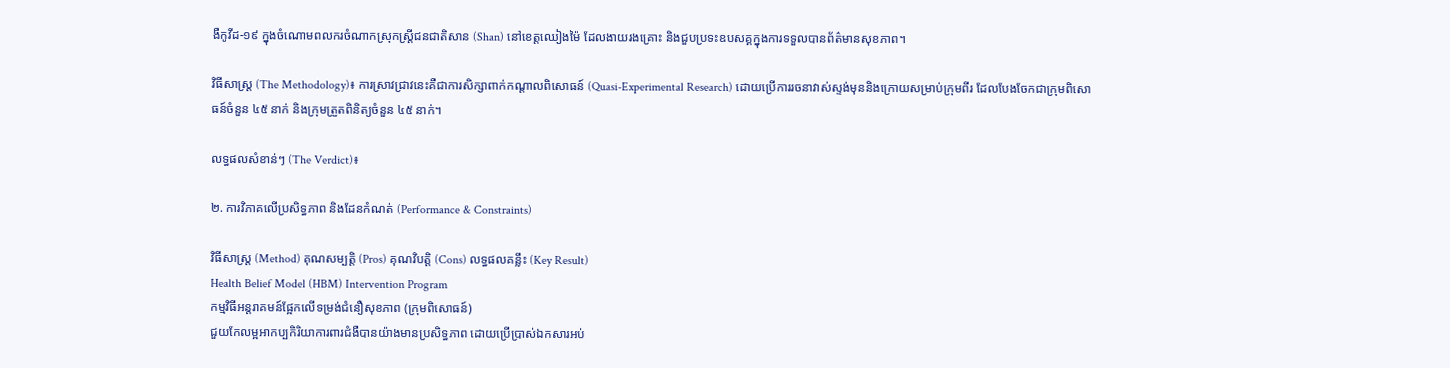ងឺកូវីដ-១៩ ក្នុងចំណោមពលករចំណាកស្រុកស្ត្រីជនជាតិសាន (Shan) នៅខេត្តឈៀងម៉ៃ ដែលងាយរងគ្រោះ និងជួបប្រទះឧបសគ្គក្នុងការទទួលបានព័ត៌មានសុខភាព។

វិធីសាស្ត្រ (The Methodology)៖ ការស្រាវជ្រាវនេះគឺជាការសិក្សាពាក់កណ្តាលពិសោធន៍ (Quasi-Experimental Research) ដោយប្រើការរចនាវាស់ស្ទង់មុននិងក្រោយសម្រាប់ក្រុមពីរ ដែលបែងចែកជាក្រុមពិសោធន៍ចំនួន ៤៥ នាក់ និងក្រុមត្រួតពិនិត្យចំនួន ៤៥ នាក់។

លទ្ធផលសំខាន់ៗ (The Verdict)៖

២. ការវិភាគលើប្រសិទ្ធភាព និងដែនកំណត់ (Performance & Constraints)

វិធីសាស្ត្រ (Method) គុណសម្បត្តិ (Pros) គុណវិបត្តិ (Cons) លទ្ធផលគន្លឹះ (Key Result)
Health Belief Model (HBM) Intervention Program
កម្មវិធីអន្តរាគមន៍ផ្អែកលើទម្រង់ជំនឿសុខភាព (ក្រុមពិសោធន៍)
ជួយកែលម្អអាកប្បកិរិយាការពារជំងឺបានយ៉ាងមានប្រសិទ្ធភាព ដោយប្រើប្រាស់ឯកសារអប់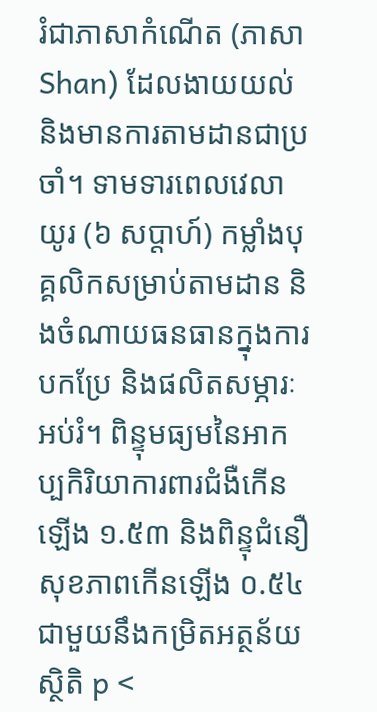រំជាភាសាកំណើត (ភាសា Shan) ដែលងាយយល់ និងមានការតាមដានជាប្រចាំ។ ទាមទារពេលវេលាយូរ (៦ សប្តាហ៍) កម្លាំងបុគ្គលិកសម្រាប់តាមដាន និងចំណាយធនធានក្នុងការបកប្រែ និងផលិតសម្ភារៈអប់រំ។ ពិន្ទុមធ្យមនៃអាកប្បកិរិយាការពារជំងឺកើនឡើង ១.៥៣ និងពិន្ទុជំនឿសុខភាពកើនឡើង ០.៥៤ ជាមួយនឹងកម្រិតអត្ថន័យស្ថិតិ p <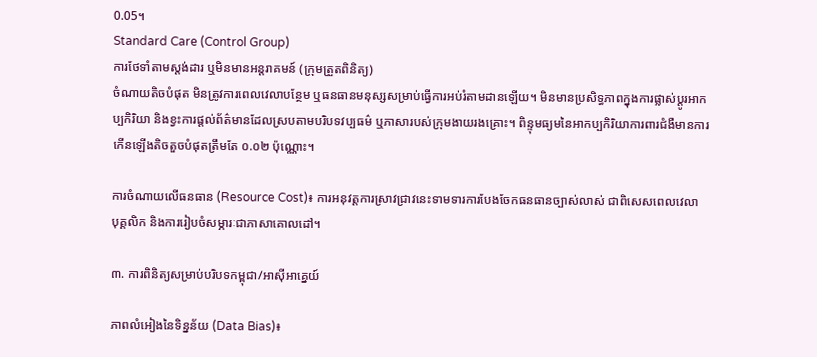0.05។
Standard Care (Control Group)
ការថែទាំតាមស្តង់ដារ ឬមិនមានអន្តរាគមន៍ (ក្រុមត្រួតពិនិត្យ)
ចំណាយតិចបំផុត មិនត្រូវការពេលវេលាបន្ថែម ឬធនធានមនុស្សសម្រាប់ធ្វើការអប់រំតាមដានឡើយ។ មិនមានប្រសិទ្ធភាពក្នុងការផ្លាស់ប្តូរអាកប្បកិរិយា និងខ្វះការផ្តល់ព័ត៌មានដែលស្របតាមបរិបទវប្បធម៌ ឬភាសារបស់ក្រុមងាយរងគ្រោះ។ ពិន្ទុមធ្យមនៃអាកប្បកិរិយាការពារជំងឺមានការកើនឡើងតិចតួចបំផុតត្រឹមតែ ០.០២ ប៉ុណ្ណោះ។

ការចំណាយលើធនធាន (Resource Cost)៖ ការអនុវត្តការស្រាវជ្រាវនេះទាមទារការបែងចែកធនធានច្បាស់លាស់ ជាពិសេសពេលវេលា បុគ្គលិក និងការរៀបចំសម្ភារៈជាភាសាគោលដៅ។

៣. ការពិនិត្យសម្រាប់បរិបទកម្ពុជា/អាស៊ីអាគ្នេយ៍

ភាពលំអៀងនៃទិន្នន័យ (Data Bias)៖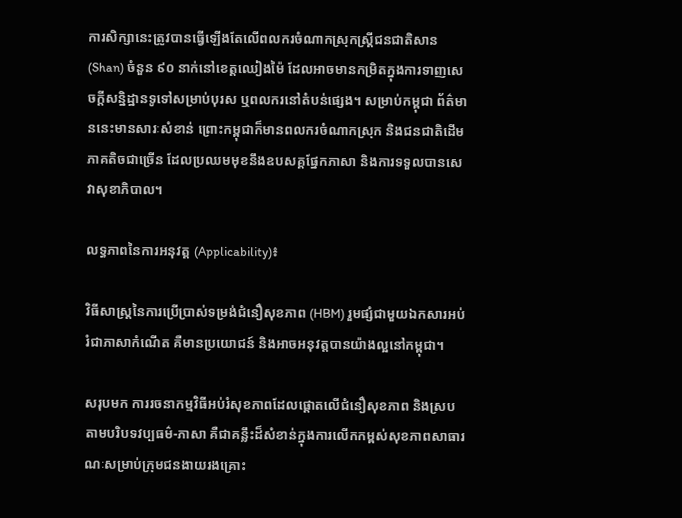ការសិក្សានេះត្រូវបានធ្វើឡើងតែលើពលករចំណាកស្រុកស្ត្រីជនជាតិសាន (Shan) ចំនួន ៩០ នាក់នៅខេត្តឈៀងម៉ៃ ដែលអាចមានកម្រិតក្នុងការទាញសេចក្តីសន្និដ្ឋានទូទៅសម្រាប់បុរស ឬពលករនៅតំបន់ផ្សេង។ សម្រាប់កម្ពុជា ព័ត៌មាននេះមានសារៈសំខាន់ ព្រោះកម្ពុជាក៏មានពលករចំណាកស្រុក និងជនជាតិដើមភាគតិចជាច្រើន ដែលប្រឈមមុខនឹងឧបសគ្គផ្នែកភាសា និងការទទួលបានសេវាសុខាភិបាល។

លទ្ធភាពនៃការអនុវត្ត (Applicability)៖

វិធីសាស្ត្រនៃការប្រើប្រាស់ទម្រង់ជំនឿសុខភាព (HBM) រួមផ្សំជាមួយឯកសារអប់រំជាភាសាកំណើត គឺមានប្រយោជន៍ និងអាចអនុវត្តបានយ៉ាងល្អនៅកម្ពុជា។

សរុបមក ការរចនាកម្មវិធីអប់រំសុខភាពដែលផ្តោតលើជំនឿសុខភាព និងស្របតាមបរិបទវប្បធម៌-ភាសា គឺជាគន្លឹះដ៏សំខាន់ក្នុងការលើកកម្ពស់សុខភាពសាធារណៈសម្រាប់ក្រុមជនងាយរងគ្រោះ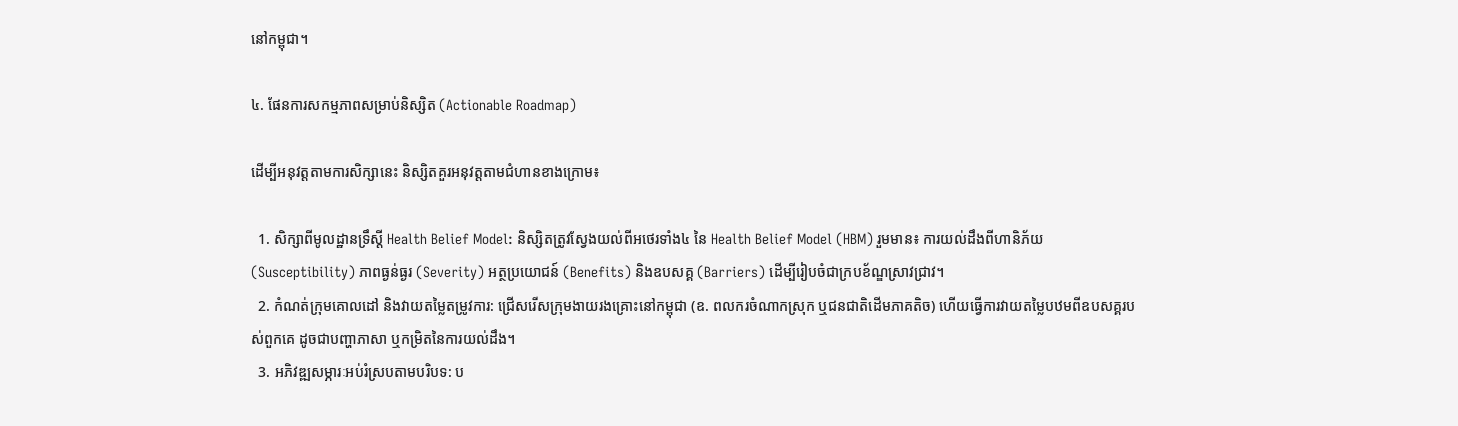នៅកម្ពុជា។

៤. ផែនការសកម្មភាពសម្រាប់និស្សិត (Actionable Roadmap)

ដើម្បីអនុវត្តតាមការសិក្សានេះ និស្សិតគួរអនុវត្តតាមជំហានខាងក្រោម៖

  1. សិក្សាពីមូលដ្ឋានទ្រឹស្តី Health Belief Model: និស្សិតត្រូវស្វែងយល់ពីអថេរទាំង៤ នៃ Health Belief Model (HBM) រួមមាន៖ ការយល់ដឹងពីហានិភ័យ (Susceptibility) ភាពធ្ងន់ធ្ងរ (Severity) អត្ថប្រយោជន៍ (Benefits) និងឧបសគ្គ (Barriers) ដើម្បីរៀបចំជាក្របខ័ណ្ឌស្រាវជ្រាវ។
  2. កំណត់ក្រុមគោលដៅ និងវាយតម្លៃតម្រូវការ: ជ្រើសរើសក្រុមងាយរងគ្រោះនៅកម្ពុជា (ឧ. ពលករចំណាកស្រុក ឬជនជាតិដើមភាគតិច) ហើយធ្វើការវាយតម្លៃបឋមពីឧបសគ្គរបស់ពួកគេ ដូចជាបញ្ហាភាសា ឬកម្រិតនៃការយល់ដឹង។
  3. អភិវឌ្ឍសម្ភារៈអប់រំស្របតាមបរិបទ: ប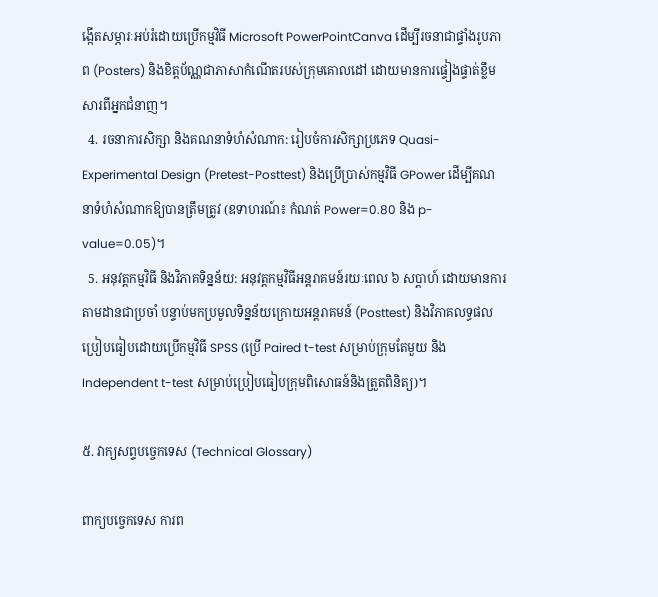ង្កើតសម្ភារៈអប់រំដោយប្រើកម្មវិធី Microsoft PowerPointCanva ដើម្បីរចនាជាផ្ទាំងរូបភាព (Posters) និងខិត្តប័ណ្ណជាភាសាកំណើតរបស់ក្រុមគោលដៅ ដោយមានការផ្ទៀងផ្ទាត់ខ្លឹមសារពីអ្នកជំនាញ។
  4. រចនាការសិក្សា និងគណនាទំហំសំណាក: រៀបចំការសិក្សាប្រភេទ Quasi-Experimental Design (Pretest-Posttest) និងប្រើប្រាស់កម្មវិធី GPower ដើម្បីគណនាទំហំសំណាកឱ្យបានត្រឹមត្រូវ (ឧទាហរណ៍៖ កំណត់ Power=0.80 និង p-value=0.05)។
  5. អនុវត្តកម្មវិធី និងវិភាគទិន្នន័យ: អនុវត្តកម្មវិធីអន្តរាគមន៍រយៈពេល ៦ សប្តាហ៍ ដោយមានការតាមដានជាប្រចាំ បន្ទាប់មកប្រមូលទិន្នន័យក្រោយអន្តរាគមន៍ (Posttest) និងវិភាគលទ្ធផលប្រៀបធៀបដោយប្រើកម្មវិធី SPSS (ប្រើ Paired t-test សម្រាប់ក្រុមតែមួយ និង Independent t-test សម្រាប់ប្រៀបធៀបក្រុមពិសោធន៍និងត្រួតពិនិត្យ)។

៥. វាក្យសព្ទបច្ចេកទេស (Technical Glossary)

ពាក្យបច្ចេកទេស ការព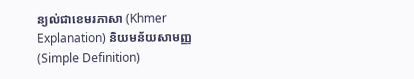ន្យល់ជាខេមរភាសា (Khmer Explanation) និយមន័យសាមញ្ញ (Simple Definition)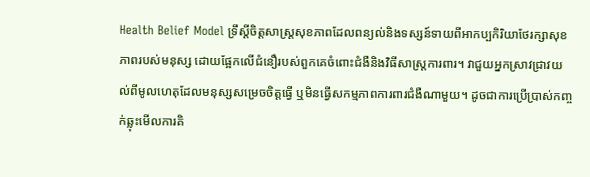Health Belief Model ទ្រឹស្តីចិត្តសាស្ត្រសុខភាពដែលពន្យល់និងទស្សន៍ទាយពីអាកប្បកិរិយាថែរក្សាសុខភាពរបស់មនុស្ស ដោយផ្អែកលើជំនឿរបស់ពួកគេចំពោះជំងឺនិងវិធីសាស្ត្រការពារ។ វាជួយអ្នកស្រាវជ្រាវយល់ពីមូលហេតុដែលមនុស្សសម្រេចចិត្តធ្វើ ឬមិនធ្វើសកម្មភាពការពារជំងឺណាមួយ។ ដូចជាការប្រើប្រាស់កញ្ចក់ឆ្លុះមើលការគិ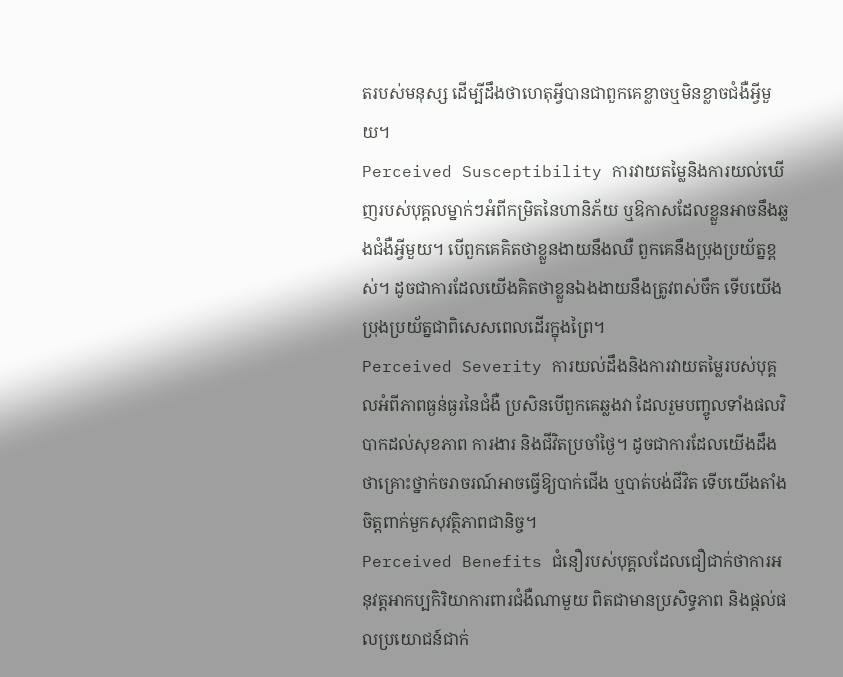តរបស់មនុស្ស ដើម្បីដឹងថាហេតុអ្វីបានជាពួកគេខ្លាចឬមិនខ្លាចជំងឺអ្វីមួយ។
Perceived Susceptibility ការវាយតម្លៃនិងការយល់ឃើញរបស់បុគ្គលម្នាក់ៗអំពីកម្រិតនៃហានិភ័យ ឬឱកាសដែលខ្លួនអាចនឹងឆ្លងជំងឺអ្វីមួយ។ បើពួកគេគិតថាខ្លួនងាយនឹងឈឺ ពួកគេនឹងប្រុងប្រយ័ត្នខ្ពស់។ ដូចជាការដែលយើងគិតថាខ្លួនឯងងាយនឹងត្រូវពស់ចឹក ទើបយើងប្រុងប្រយ័ត្នជាពិសេសពេលដើរក្នុងព្រៃ។
Perceived Severity ការយល់ដឹងនិងការវាយតម្លៃរបស់បុគ្គលអំពីភាពធ្ងន់ធ្ងរនៃជំងឺ ប្រសិនបើពួកគេឆ្លងវា ដែលរួមបញ្ចូលទាំងផលវិបាកដល់សុខភាព ការងារ និងជីវិតប្រចាំថ្ងៃ។ ដូចជាការដែលយើងដឹងថាគ្រោះថ្នាក់ចរាចរណ៍អាចធ្វើឱ្យបាក់ជើង ឬបាត់បង់ជីវិត ទើបយើងតាំងចិត្តពាក់មួកសុវត្ថិភាពជានិច្ច។
Perceived Benefits ជំនឿរបស់បុគ្គលដែលជឿជាក់ថាការអនុវត្តអាកប្បកិរិយាការពារជំងឺណាមួយ ពិតជាមានប្រសិទ្ធភាព និងផ្តល់ផលប្រយោជន៍ជាក់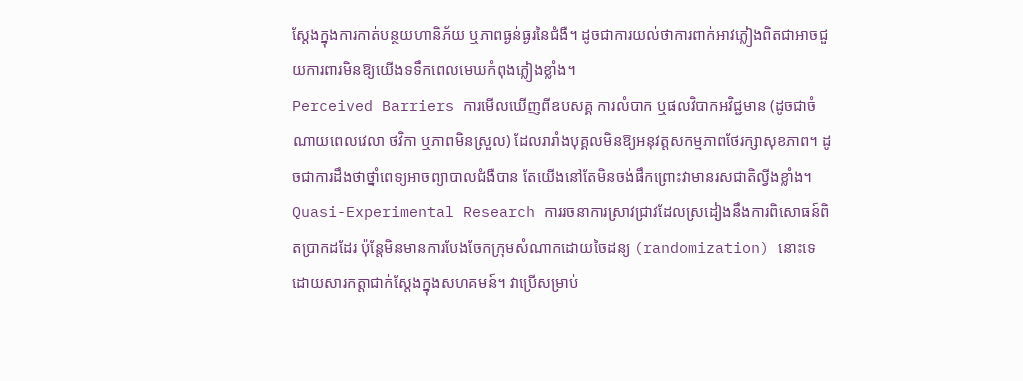ស្តែងក្នុងការកាត់បន្ថយហានិភ័យ ឬភាពធ្ងន់ធ្ងរនៃជំងឺ។ ដូចជាការយល់ថាការពាក់អាវភ្លៀងពិតជាអាចជួយការពារមិនឱ្យយើងទទឹកពេលមេឃកំពុងភ្លៀងខ្លាំង។
Perceived Barriers ការមើលឃើញពីឧបសគ្គ ការលំបាក ឬផលវិបាកអវិជ្ជមាន (ដូចជាចំណាយពេលវេលា ថវិកា ឬភាពមិនស្រួល) ដែលរារាំងបុគ្គលមិនឱ្យអនុវត្តសកម្មភាពថែរក្សាសុខភាព។ ដូចជាការដឹងថាថ្នាំពេទ្យអាចព្យាបាលជំងឺបាន តែយើងនៅតែមិនចង់ផឹកព្រោះវាមានរសជាតិល្វីងខ្លាំង។
Quasi-Experimental Research ការរចនាការស្រាវជ្រាវដែលស្រដៀងនឹងការពិសោធន៍ពិតប្រាកដដែរ ប៉ុន្តែមិនមានការបែងចែកក្រុមសំណាកដោយចៃដន្យ (randomization) នោះទេ ដោយសារកត្តាជាក់ស្តែងក្នុងសហគមន៍។ វាប្រើសម្រាប់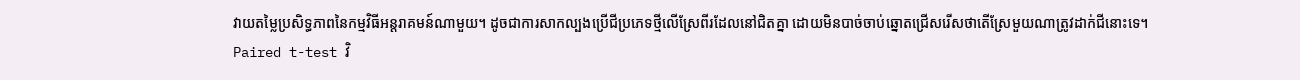វាយតម្លៃប្រសិទ្ធភាពនៃកម្មវិធីអន្តរាគមន៍ណាមួយ។ ដូចជាការសាកល្បងប្រើជីប្រភេទថ្មីលើស្រែពីរដែលនៅជិតគ្នា ដោយមិនបាច់ចាប់ឆ្នោតជ្រើសរើសថាតើស្រែមួយណាត្រូវដាក់ជីនោះទេ។
Paired t-test វិ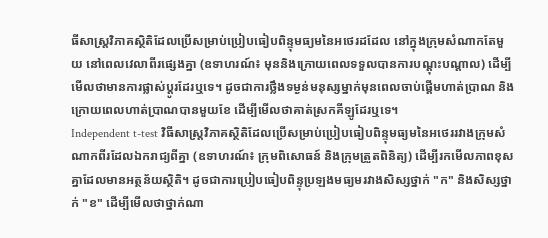ធីសាស្ត្រវិភាគស្ថិតិដែលប្រើសម្រាប់ប្រៀបធៀបពិន្ទុមធ្យមនៃអថេរដដែល នៅក្នុងក្រុមសំណាកតែមួយ នៅពេលវេលាពីរផ្សេងគ្នា (ឧទាហរណ៍៖ មុននិងក្រោយពេលទទួលបានការបណ្តុះបណ្តាល) ដើម្បីមើលថាមានការផ្លាស់ប្តូរដែរឬទេ។ ដូចជាការថ្លឹងទម្ងន់មនុស្សម្នាក់មុនពេលចាប់ផ្តើមហាត់ប្រាណ និងក្រោយពេលហាត់ប្រាណបានមួយខែ ដើម្បីមើលថាគាត់ស្រកគីឡូដែរឬទេ។
Independent t-test វិធីសាស្ត្រវិភាគស្ថិតិដែលប្រើសម្រាប់ប្រៀបធៀបពិន្ទុមធ្យមនៃអថេររវាងក្រុមសំណាកពីរដែលឯករាជ្យពីគ្នា (ឧទាហរណ៍៖ ក្រុមពិសោធន៍ និងក្រុមត្រួតពិនិត្យ) ដើម្បីរកមើលភាពខុសគ្នាដែលមានអត្ថន័យស្ថិតិ។ ដូចជាការប្រៀបធៀបពិន្ទុប្រឡងមធ្យមរវាងសិស្សថ្នាក់ "ក" និងសិស្សថ្នាក់ "ខ" ដើម្បីមើលថាថ្នាក់ណា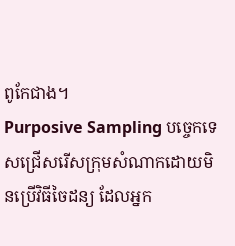ពូកែជាង។
Purposive Sampling បច្ចេកទេសជ្រើសរើសក្រុមសំណាកដោយមិនប្រើវិធីចៃដន្យ ដែលអ្នក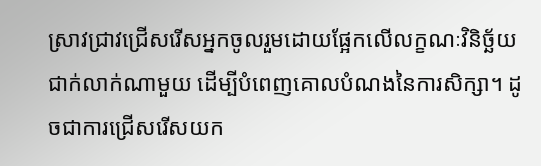ស្រាវជ្រាវជ្រើសរើសអ្នកចូលរួមដោយផ្អែកលើលក្ខណៈវិនិច្ឆ័យជាក់លាក់ណាមួយ ដើម្បីបំពេញគោលបំណងនៃការសិក្សា។ ដូចជាការជ្រើសរើសយក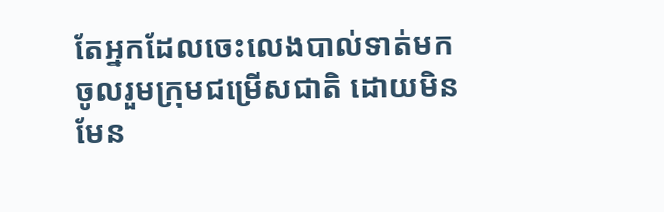តែអ្នកដែលចេះលេងបាល់ទាត់មកចូលរួមក្រុមជម្រើសជាតិ ដោយមិនមែន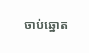ចាប់ឆ្នោត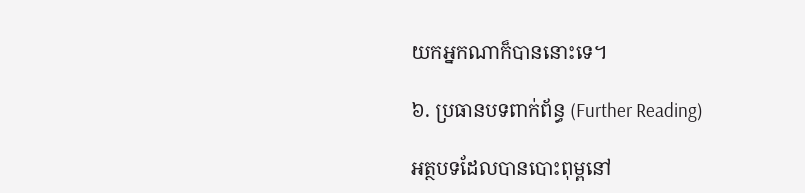យកអ្នកណាក៏បាននោះទេ។

៦. ប្រធានបទពាក់ព័ន្ធ (Further Reading)

អត្ថបទដែលបានបោះពុម្ពនៅ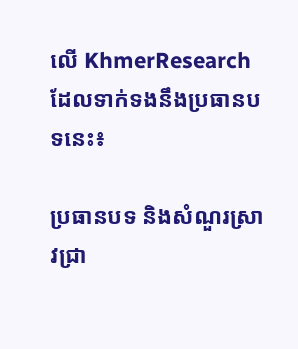លើ KhmerResearch ដែលទាក់ទងនឹងប្រធានបទនេះ៖

ប្រធានបទ និងសំណួរស្រាវជ្រា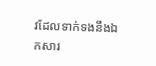វដែលទាក់ទងនឹងឯកសារ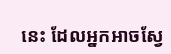នេះ ដែលអ្នកអាចស្វែ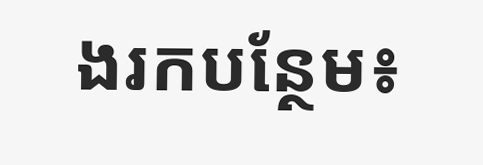ងរកបន្ថែម៖